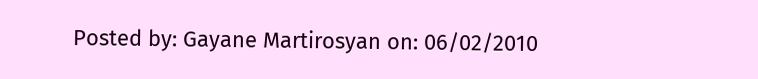Posted by: Gayane Martirosyan on: 06/02/2010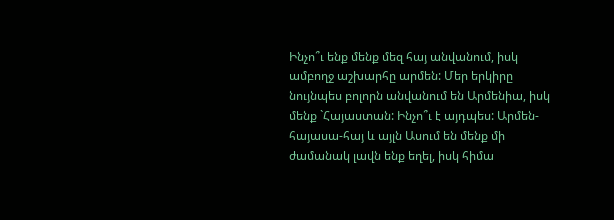Ինչո՞ւ ենք մենք մեզ հայ անվանում, իսկ ամբողջ աշխարհը արմեն: Մեր երկիրը նույնպես բոլորն անվանում են Արմենիա, իսկ մենք `Հայաստան: Ինչո՞ւ է այդպես: Արմեն-հայասա-հայ և այլն Ասում են մենք մի ժամանակ լավն ենք եղել, իսկ հիմա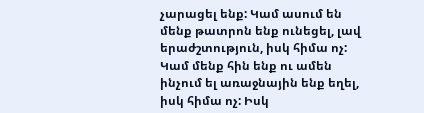չարացել ենք: Կամ ասում են մենք թատրոն ենք ունեցել, լավ երաժշտություն, իսկ հիմա ոչ: Կամ մենք հին ենք ու ամեն ինչում ել առաջնային ենք եղել, իսկ հիմա ոչ: Իսկ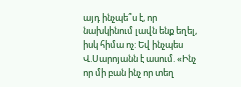այդ ինչպե՞ս է, որ նախկինում լավն ենք եղել, իսկ հիմա ոչ: Եվ ինչպես Վ.Սարոյանն է ասում. «Ինչ որ մի բան ինչ որ տեղ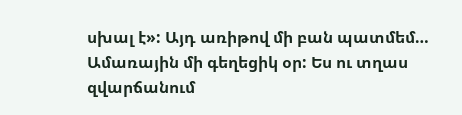սխալ է»: Այդ առիթով մի բան պատմեմ… Ամառային մի գեղեցիկ օր: Ես ու տղաս զվարճանում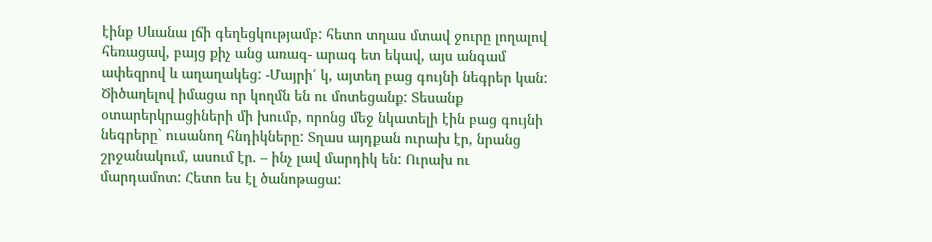էինք Սևանա լճի գեղեցկությամբ: հետո տղաս մտավ ջուրը լողալով հեռացավ, բայց քիչ անց առագ- արագ ետ եկավ, այս անգամ ափեզրով և աղաղակեց: -Մայրի՛ կ, այտեղ բաց գույնի նեգրեր կան: Ծիծաղելով իմացա որ կողմն են ու մոտեցանք: Տեսանք օտարերկրացիների մի խումբ, որոնց մեջ նկատելի էին բաց գույնի նեգրերը` ուսանող հնդիկները: Տղաս այդքան ուրախ էր, նրանց շրջանակում, ասում էր. – ինչ լավ մարդիկ են: Ուրախ ու մարդամոտ: Հետո ես էլ ծանոթացա: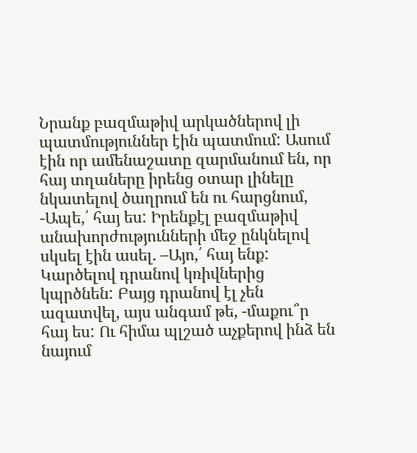Նրանք բազմաթիվ արկածներով լի պատմություններ էին պատմում: Ասում էին որ ամենաշատը զարմանում են, որ հայ տղաները իրենց օտար լինելը նկատելով ծաղրում են ու հարցնում, -Ապե,՛ հայ ես: Իրենքէլ բազմաթիվ անախորժությունների մեջ ընկնելով սկսել էին ասել. –Այո,՛ հայ ենք: Կարծելով դրանով կռիվներից կպրծնեն: Բայց դրանով էլ չեն ազատվել, այս անգամ թե, -մաքու՞ր հայ ես: Ու հիմա պլշած աչքերով ինձ են նայում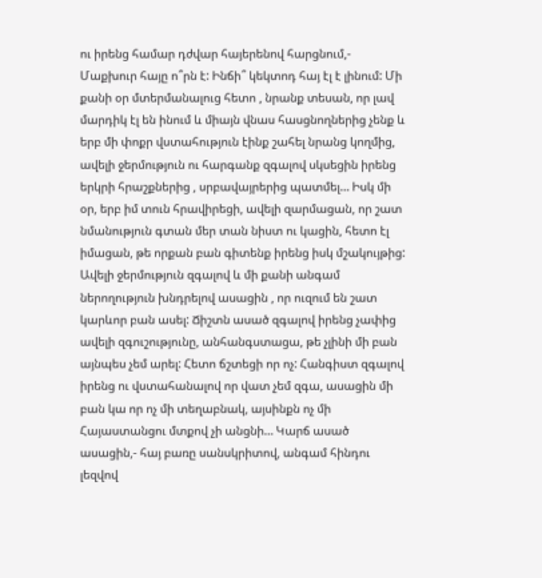ու իրենց համար դժվար հայերենով հարցնում,- Մաքխուր հայը ո՞րն է: Ինճի՞ կեկտոդ հայ էլ է լինում: Մի քանի օր մտերմանալուց հետո , նրանք տեսան, որ լավ մարդիկ էլ են ինում և միայն վնաս հասցնողներից չենք և երբ մի փոքր վստահություն էինք շահել նրանց կողմից, ավելի ջերմություն ու հարգանք զգալով սկսեցին իրենց երկրի հրաշքներից , սրբավայրերից պատմել… Իսկ մի օր, երբ իմ տուն հրավիրեցի, ավելի զարմացան, որ շատ նմանություն գտան մեր տան նիստ ու կացին, հետո էլ իմացան, թե որքան բան գիտենք իրենց իսկ մշակույթից: Ավելի ջերմություն զգալով և մի քանի անգամ ներողություն խնդրելով ասացին , որ ուզում են շատ կարևոր բան ասել: Ճիշտն ասած զգալով իրենց չափից ավելի զգուշությունը, անհանգստացա, թե չլինի մի բան այնպես չեմ արել: Հետո ճշտեցի որ ոչ: Հանգիստ զգալով իրենց ու վստահանալով որ վատ չեմ զգա, ասացին մի բան կա որ ոչ մի տեղաբնակ, այսինքն ոչ մի Հայաստանցու մտքով չի անցնի… Կարճ ասած ասացին,- հայ բառը սանսկրիտով, անգամ հինդու լեզվով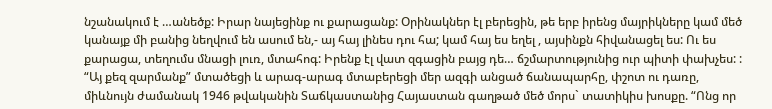նշանակում է …անեծք: Իրար նայեցինք ու քարացանք: Օրինակներ էլ բերեցին, թե երբ իրենց մայրիկները կամ մեծ կանայք մի բանից նեղվում են ասում են,- այ հայ լինես դու հա; կամ հայ ես եղել , այսինքն հիվանացել ես: Ու ես քարացա, տեղումս մնացի լուռ, մտահոգ: Իրենք էլ վատ զգացին բայց դե… ճշմարտությունից ուր պիտի փախչես: : “Այ քեզ զարմանք” մտածեցի և արագ-արագ մտաբերեցի մեր ազգի անցած ճանապարհը, փշոտ ու դառը, միևնույն ժամանակ 1946 թվականին Տաճկաստանից Հայաստան գաղթած մեծ մորս` տատիկիս խոսքը. “Ոնց որ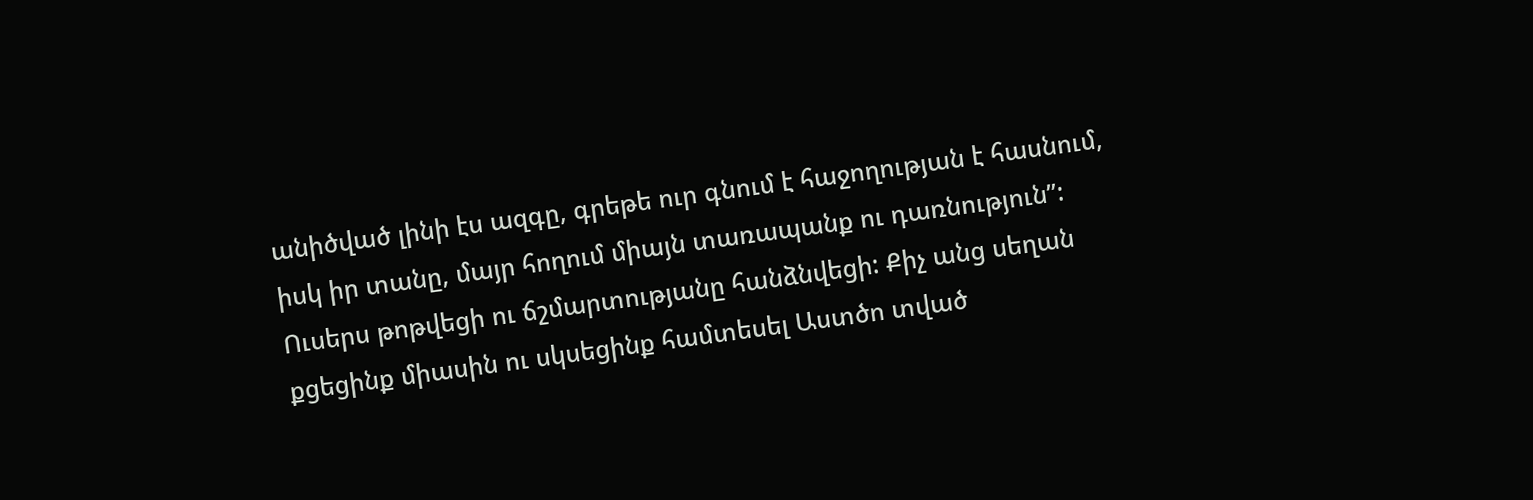անիծված լինի էս ազգը, գրեթե ուր գնում է հաջողության է հասնում, իսկ իր տանը, մայր հողում միայն տառապանք ու դառնություն”: Ուսերս թոթվեցի ու ճշմարտությանը հանձնվեցի: Քիչ անց սեղան քցեցինք միասին ու սկսեցինք համտեսել Աստծո տված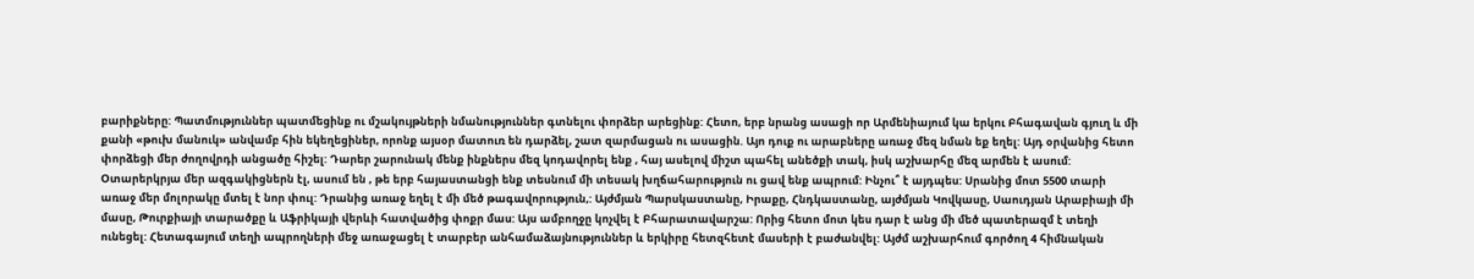բարիքները: Պատմություններ պատմեցինք ու մշակույթների նմանություններ գտնելու փորձեր արեցինք: Հետո, երբ նրանց ասացի որ Արմենիայում կա երկու Բհագավան գյուղ և մի քանի «թուխ մանուկ» անվամբ հին եկեղեցիներ, որոնք այսօր մատուռ են դարձել, շատ զարմացան ու ասացին. Այո դուք ու արաբները առաջ մեզ նման եք եղել: Այդ օրվանից հետո փորձեցի մեր ժողովրդի անցածը հիշել: Դարեր շարունակ մենք ինքներս մեզ կոդավորել ենք , հայ ասելով միշտ պահել անեծքի տակ, իսկ աշխարհը մեզ արմեն է ասում: Օտարերկրյա մեր ազգակիցներն էլ, ասում են , թե երբ հայաստանցի ենք տեսնում մի տեսակ խղճահարություն ու ցավ ենք ապրում: Ինչու՞ է այդպես: Սրանից մոտ 5500 տարի առաջ մեր մոլորակը մտել է նոր փուլ: Դրանից առաջ եղել է մի մեծ թագավորություն,: Այժմյան Պարսկաստանը, Իրաքը, Հնդկաստանը, այժմյան Կովկասը, Սաուդյան Արաբիայի մի մասը, Թուրքիայի տարածքը և Աֆրիկայի վերևի հատվածից փոքր մաս: Այս ամբողջը կոչվել է Բհարատավարշա: Որից հետո մոտ կես դար է անց մի մեծ պատերազմ է տեղի ունեցել: Հետագայում տեղի ապրողների մեջ առաջացել է տարբեր անհամաձայնություններ և երկիրը հետզհետէ մասերի է բաժանվել: Այժմ աշխարհում գործող 4 հիմնական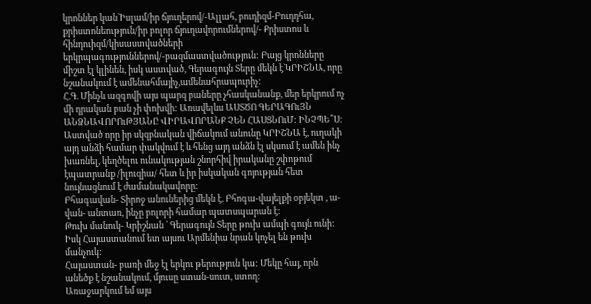կրոններ կան`Իսլամ/իր ճյուղերով/-Ալլահ, բուդիզմ-Բուդդհա, քրիստոնեություն/իր բոլոր ճյուղավորումներով/- Քրիստոս և հինդուիզմ/կիսաստվածների երկրպագություններով/-բազմաստվածություն: Բայց կրոնները միշտ էլ կլինեն, իսկ աստված, Գերագույն Տերը մեկն է`ԿՐԻՇՆԱ, որը նշանակում է ամենահմայիչ,ամենահրապուրիչ:
Հ.Գ. Մինչև ազգովի այս պարզ բաները չհասկանանք, մեր երկրում ոչ մի դրական բան չի փոխվի: Առավելևս ԱՍՏԾՈ ԳԵՐԱԳՈւՅՆ ԱՆՁՆԱՎՈՐՈւԹՅԱՆԸ ՎԻՐԱՎՈՐԱՆՔ ՉԵՆ ՀԱՍՑՆՈւՄ: ԻՆՉՊԵ՞Ս: Աստված որը իր սկզբնական վիճակում անունը ԿՐԻՇՆԱ է, ուղակի այդ անձի համար փակվում է և հենց այդ անձն էլ սկսում է ամեն ինչ խառնել, կեղծելու ունակության շնորհիվ իրականը շփոթում էպատրանք /իլուզիա/ հետ և իր իսկական գոյության հետ նույնացնում է ժամանակավորը:
Բհագավան- Տիրոջ անուներից մեկն է. Բհոգա-վայելքի օբյեկտ , ա-վան- անտառ, ինչը բոլորի համար պատսպարան է:
Թուխ մանուկ- Կրիշնան ` Գերագույն Տերը թուխ ամպի գույն ունի: Իսկ Հայաստանում ետ այսու Արմենիա նրան կոչել են թուխ մանչուկ:
Հայաստան- բառի մեջ էլ երկու թերություն կա: Մեկը հայ, որն անեծք է նշանակում, մյուսը ստան-սուտ, ստող:
Առաջարկում եմ այս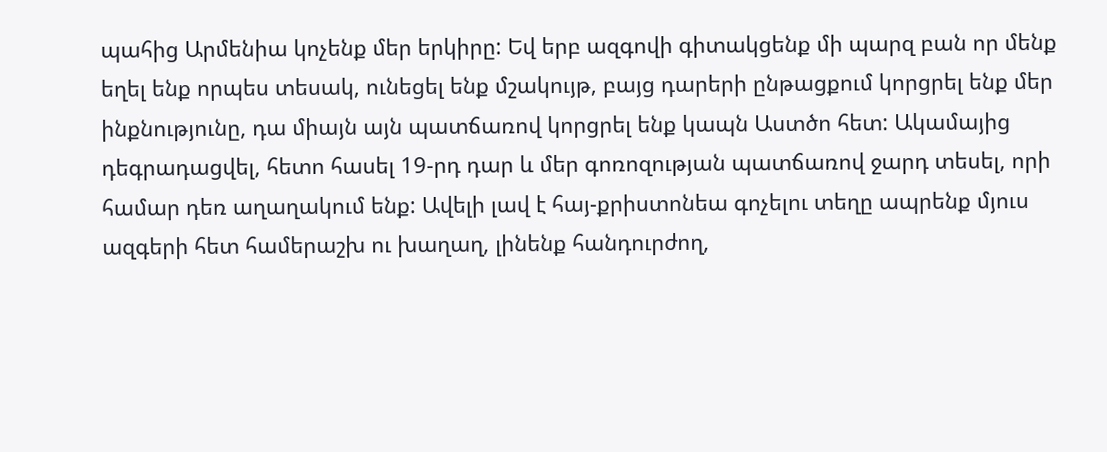պահից Արմենիա կոչենք մեր երկիրը: Եվ երբ ազգովի գիտակցենք մի պարզ բան որ մենք եղել ենք որպես տեսակ, ունեցել ենք մշակույթ, բայց դարերի ընթացքում կորցրել ենք մեր ինքնությունը, դա միայն այն պատճառով կորցրել ենք կապն Աստծո հետ: Ակամայից դեգրադացվել, հետո հասել 19-րդ դար և մեր գոռոզության պատճառով ջարդ տեսել, որի համար դեռ աղաղակում ենք: Ավելի լավ է հայ-քրիստոնեա գոչելու տեղը ապրենք մյուս ազգերի հետ համերաշխ ու խաղաղ, լինենք հանդուրժող,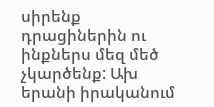սիրենք դրացիներին ու ինքներս մեզ մեծ չկարծենք: Ախ երանի իրականում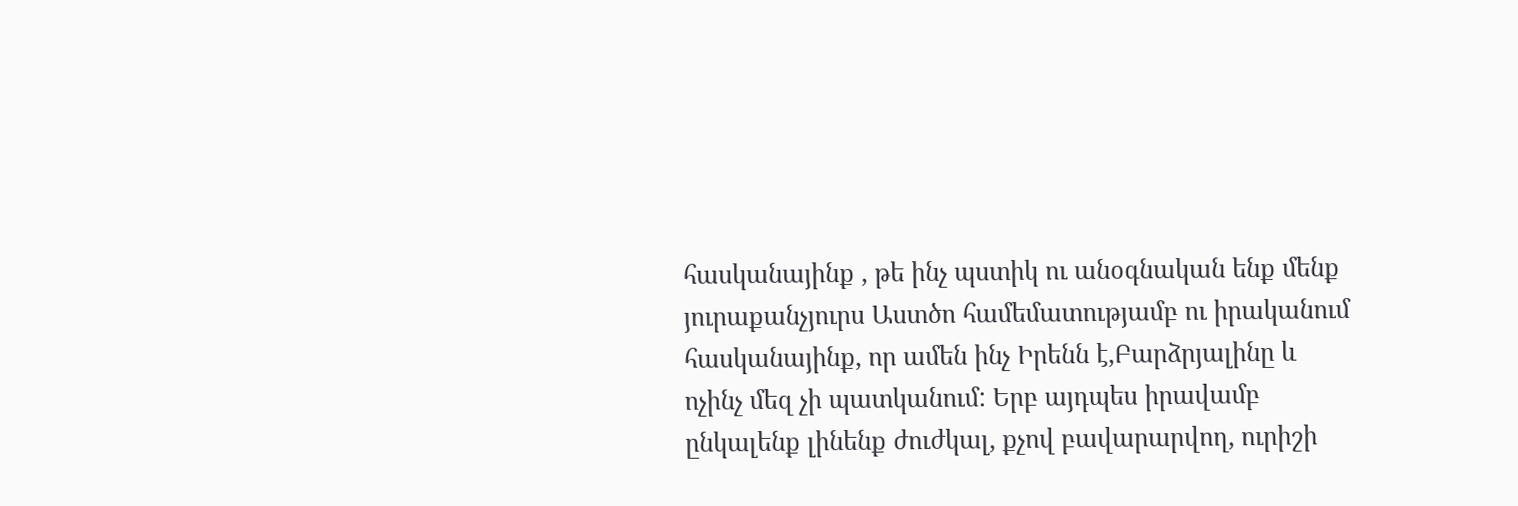հասկանայինք , թե ինչ պստիկ ու անօգնական ենք մենք յուրաքանչյուրս Աստծո համեմատությամբ ու իրականում հասկանայինք, որ ամեն ինչ Իրենն է,Բարձրյալինը և ոչինչ մեզ չի պատկանում: Երբ այդպես իրավամբ ընկալենք լինենք ժուժկալ, քչով բավարարվող, ուրիշի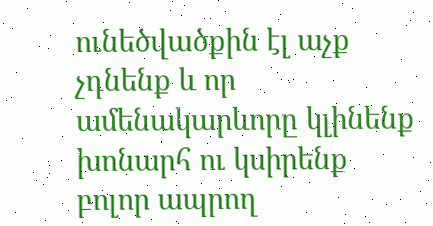ունեծվածքին էլ աչք չդնենք և որ ամենակարևորը կլինենք խոնարհ ու կսիրենք բոլոր ապրող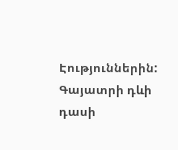Էություններին:
Գայատրի դևի դասի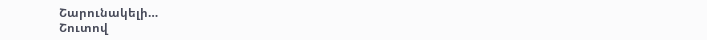Շարունակելի…
Շուտով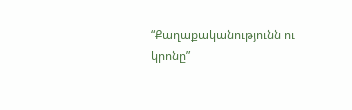“Քաղաքականությունն ու կրոնը”